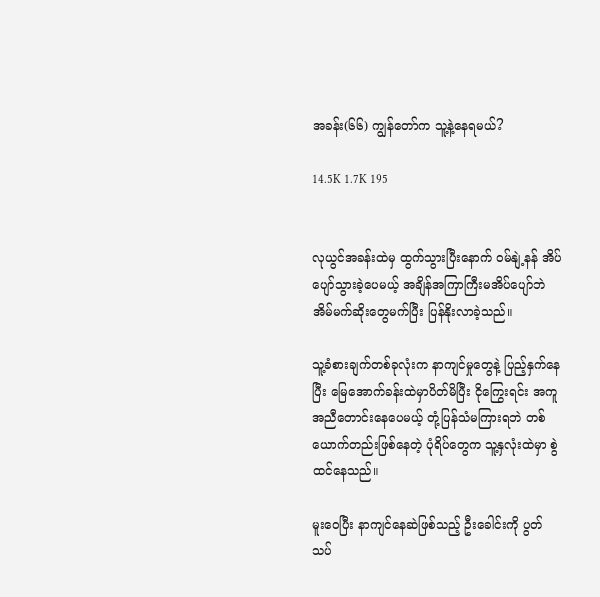အခန်း(၆၆) ကျွန်တော်က သူ့နဲ့နေရမယ်?

14.5K 1.7K 195


လုယွင်အခန်းထဲမှ ထွက်သွားပြီးနောက် ဝမ်နျဲ့နန် အိပ်ပျော်သွားခဲ့ပေမယ့် အချိန်အကြာကြီးမအိပ်ပျော်ဘဲ အိမ်မက်ဆိုးတွေမက်ပြီး ပြန်နိုးလာခဲ့သည်။

သူ့ခံစားချက်တစ်ခုလုံးက နာကျင်မှုတွေနဲ့ ပြည့်နှက်နေပြီး မြေအောက်ခန်းထဲမှာပိတ်မိပြီး ငိုကြွေးရင်း အကူအညီတောင်းနေပေမယ့် တုံ့ပြန်သံမကြားရဘဲ တစ်ယောက်တည်းဖြစ်နေတဲ့ ပုံရိပ်တွေက သူ့နှလုံးထဲမှာ စွဲထင်နေသည်။

မူးဝေပြီး နာကျင်နေဆဲဖြစ်သည့် ဦးခေါင်းကို ပွတ်သပ်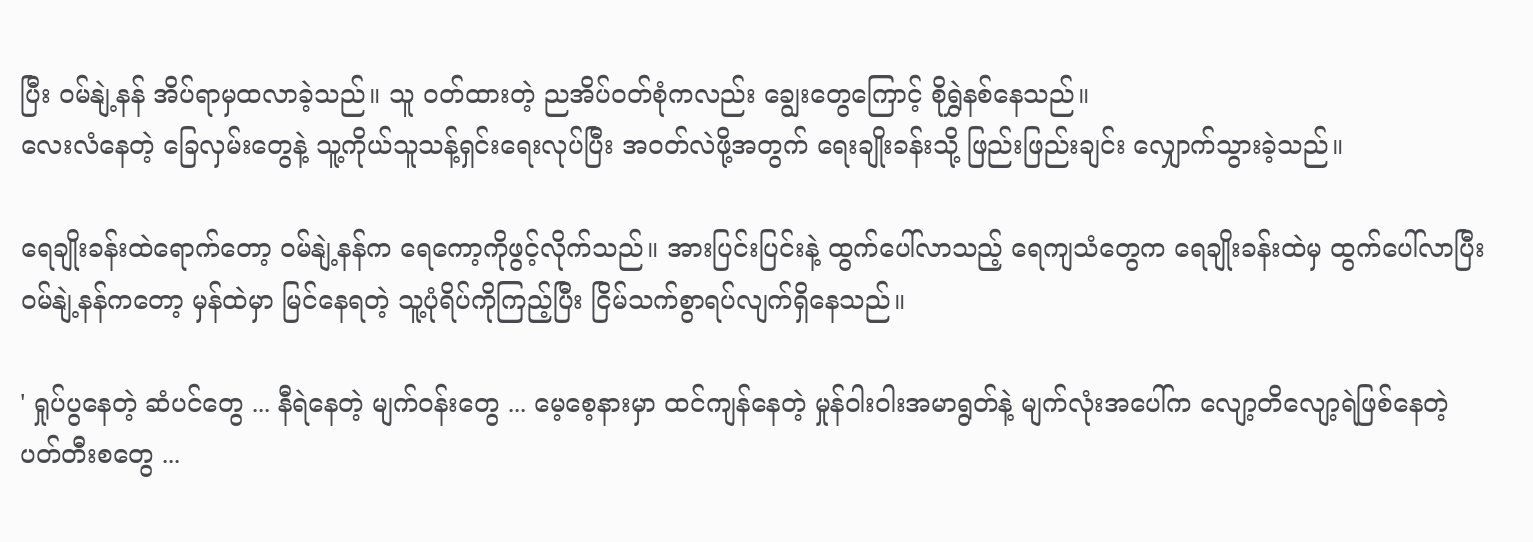ပြီး ဝမ်နျဲ့နန် အိပ်ရာမှထလာခဲ့သည်။ သူ ဝတ်ထားတဲ့ ညအိပ်ဝတ်စုံကလည်း ချွေးတွေကြောင့် စိုရွှဲနစ်နေသည်။
လေးလံနေတဲ့ ခြေလှမ်းတွေနဲ့ သူ့ကိုယ်သူသန့်ရှင်းရေးလုပ်ပြီး အဝတ်လဲဖို့အတွက် ရေးချိုးခန်းသို့ ဖြည်းဖြည်းချင်း လျှောက်သွားခဲ့သည်။

ရေချိုးခန်းထဲရောက်တော့ ဝမ်နျဲ့နန်က ရေကော့ကိုဖွင့်လိုက်သည်။ အားပြင်းပြင်းနဲ့ ထွက်ပေါ်လာသည့် ရေကျသံတွေက ရေချိုးခန်းထဲမှ ထွက်ပေါ်လာပြီး ဝမ်နျဲ့နန်ကတော့ မှန်ထဲမှာ မြင်နေရတဲ့ သူ့ပုံရိပ်ကိုကြည့်ပြီး ငြိမ်သက်စွာရပ်လျက်ရှိနေသည်။

' ရှုပ်ပွနေတဲ့ ဆံပင်တွေ ... နီရဲနေတဲ့ မျက်ဝန်းတွေ ... မေ့စေ့နားမှာ ထင်ကျန်နေတဲ့ မှုန်ဝါးဝါးအမာရွတ်နဲ့ မျက်လုံးအပေါ်က လျော့တိလျော့ရဲဖြစ်နေတဲ့ ပတ်တီးစတွေ ...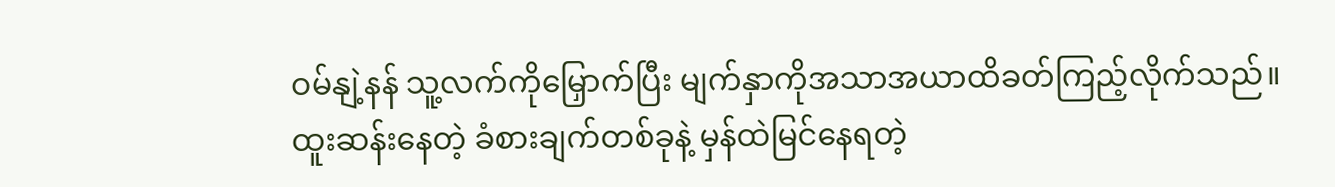ဝမ်နျဲ့နန် သူ့လက်ကိုမြှောက်ပြီး မျက်နှာကိုအသာအယာထိခတ်ကြည့်လိုက်သည်။
ထူးဆန်းနေတဲ့ ခံစားချက်တစ်ခုနဲ့ မှန်ထဲမြင်နေရတဲ့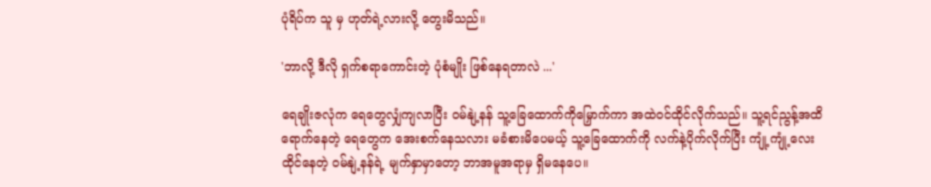ပုံရိပ်က သူ မှ ဟုတ်ရဲ့လားလို့ တွေးမိသည်။

'ဘာလို့ ဒီလို ရှက်စရာကောင်းတဲ့ ပုံစံမျိုး ဖြစ်နေရတာလဲ ...'

ရေချိုးဇလုံက ရေတွေလျှံကျလာပြီး ဝမ်နျဲ့နန် သူ့ခြေထောက်ကိုမြှောက်ကာ အထဲဝင်ထိုင်လိုက်သည်။ သူ့ရင်ညွန့်အထိရောက်နေတဲ့ ရေတွေက အေးစက်နေသလား မခံစားမိပေမယ့် သူ့ခြေထောက်ကို လက်နဲ့ပိုက်လိုက်ပြီး ကျုံ့ကျုံ့လေးထိုင်နေတဲ့ ဝမ်နျဲ့နန်ရဲ့ မျက်နှာမှာတော့ ဘာအမူအရာမှ ရှိမနေပေ။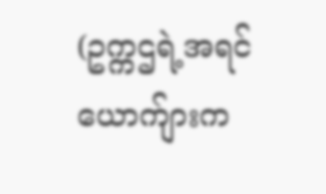(ဥက္ကဌရဲ့အရင်ယောက်ျားက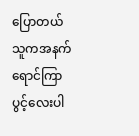ပြောတယ် သူကအနက်ရောင်ကြာပွင့်လေးပါ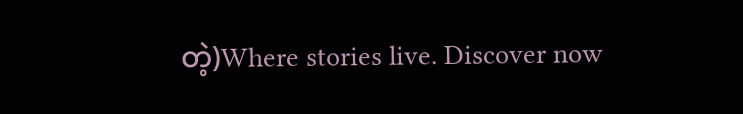တဲ့)Where stories live. Discover now